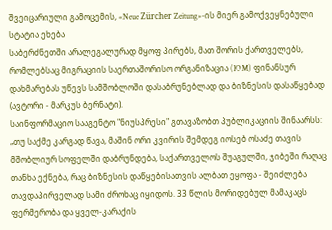შვეიცარიული გამოცემის, «Neue Zürcher Zeitung»-ის მიერ გამოქვეყნებული სტატია ეხება
საბერძნეთში არალეგალურად მყოფ პირებს, მათ შორის ქართველებს, რომლებსაც მიგრაციის საერთაშორისო ორგანიზაცია (IOM) ფინანსურ დახმარებას უწევს სამშობლოში დასაბრუნებლად და ბიზნესის დასაწყებად (ავტორი - მარკუს ბერნატი).
საინფორმაციო სააგენტო "ნიუსპრესი" გთავაზობთ პუბლიკაციის შინაარსს:
„თუ საქმე კარგად წავა, მაშინ ორი კვირის შემდეგ იოსებ ოსაძე თავის მშობლიურ სოფელში დაბრუნდება, საქართველოს შუაგულში, ჯიბეში რაღაც თანხა ექნება, რაც ბიზნესის დაწყებისათვის ალბათ ეყოფა - შეიძლება თავდაპირველად სამი ძროხაც იყიდოს. 33 წლის მორიდებულ მამაკაცს ფერმერობა და ყველ-კარაქის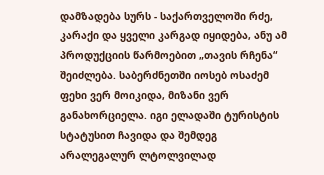დამზადება სურს - საქართველოში რძე, კარაქი და ყველი კარგად იყიდება, ანუ ამ პროდუქციის წარმოებით „თავის რჩენა“ შეიძლება. საბერძნეთში იოსებ ოსაძემ ფეხი ვერ მოიკიდა, მიზანი ვერ განახორციელა. იგი ელადაში ტურისტის სტატუსით ჩავიდა და შემდეგ არალეგალურ ლტოლვილად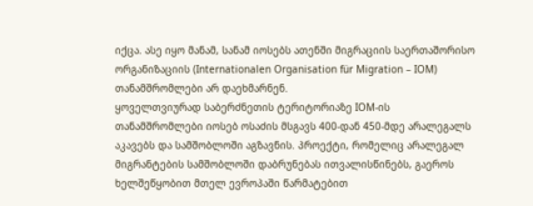იქცა. ასე იყო მანამ, სანამ იოსებს ათენში მიგრაციის საერთაშორისო ორგანიზაციის (Internationalen Organisation für Migration – IOM) თანამშრომლები არ დაეხმარნენ.
ყოველთვიურად საბერძნეთის ტერიტორიაზე IOM-ის თანამშრომლები იოსებ ოსაძის მსგავს 400-დან 450-მდე არალეგალს აკავებს და სამშობლოში აგზავნის. პროექტი, რომელიც არალეგალ მიგრანტების სამშობლოში დაბრუნებას ითვალისწინებს, გაეროს ხელშეწყობით მთელ ევროპაში წარმატებით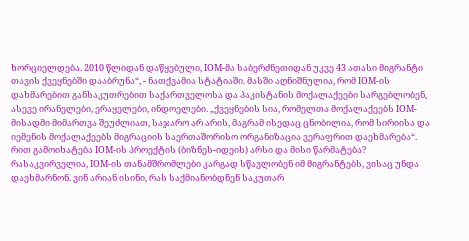ხორციელდება. 2010 წლიდან დაწყებული, IOM-მა საბერძნეთიდან უკვე 43 ათასი მიგრანტი თავის ქვეყნებში დააბრუნა“, - ნათქვამია სტატიაში. მასში აღნიშნულია, რომ IOM-ის დახმარებით განსაკუთრებით საქართველოსა და პაკისტანის მოქალაქეები სარგებლობენ, ასევე ირანელები, ერაყელები, ინდოელები. „ქვეყნების სია, რომელთა მოქალაქეებს IOM-მისადმი მიმართვა შეუძლიათ, საჯარო არ არის, მაგრამ ისედაც ცნობილია, რომ სირიისა და იემენის მოქალაქეებს მიგრაციის საერთაშორისო ორგანიზაცია ვერაფრით დაეხმარება“.
რით გამოიხატება IOM-ის პროექტის (ბიზნეს-იდეის) არსი და მისი წარმატება?
რასაკვირველია, IOM-ის თანამშრომლები კარგად სწავლობენ იმ მიგრანტებს, ვისაც უნდა დაეხმარნონ. ვინ არიან ისინი, რას საქმიანობდნენ საკუთარ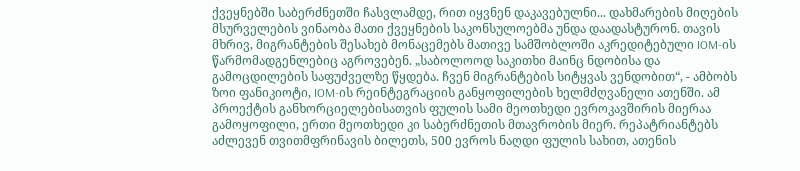ქვეყნებში საბერძნეთში ჩასვლამდე, რით იყვნენ დაკავებულნი... დახმარების მიღების მსურველების ვინაობა მათი ქვეყნების საკონსულოებმა უნდა დაადასტურონ. თავის მხრივ, მიგრანტების შესახებ მონაცემებს მათივე სამშობლოში აკრედიტებული IOM-ის წარმომადგენლებიც აგროვებენ. „საბოლოოდ საკითხი მაინც ნდობისა და გამოცდილების საფუძველზე წყდება. ჩვენ მიგრანტების სიტყვას ვენდობით“, - ამბობს ზოი ფანიკიოტი, IOM-ის რეინტეგრაციის განყოფილების ხელმძღვანელი ათენში. ამ პროექტის განხორციელებისათვის ფულის სამი მეოთხედი ევროკავშირის მიერაა გამოყოფილი, ერთი მეოთხედი კი საბერძნეთის მთავრობის მიერ. რეპატრიანტებს აძლევენ თვითმფრინავის ბილეთს, 500 ევროს ნაღდი ფულის სახით, ათენის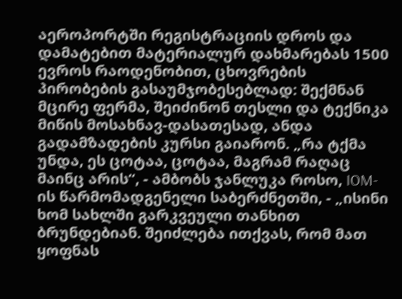აეროპორტში რეგისტრაციის დროს და დამატებით მატერიალურ დახმარებას 1500 ევროს რაოდენობით, ცხოვრების პირობების გასაუმჯობესებლად: შექმნან მცირე ფერმა, შეიძინონ თესლი და ტექნიკა მიწის მოსახნავ-დასათესად, ანდა გადამზადების კურსი გაიარონ. „რა ტქმა უნდა, ეს ცოტაა, ცოტაა, მაგრამ რაღაც მაინც არის“, - ამბობს ჯანლუკა როსო, IOM-ის წარმომადგენელი საბერძნეთში, - „ისინი ხომ სახლში გარკვეული თანხით ბრუნდებიან. შეიძლება ითქვას, რომ მათ ყოფნას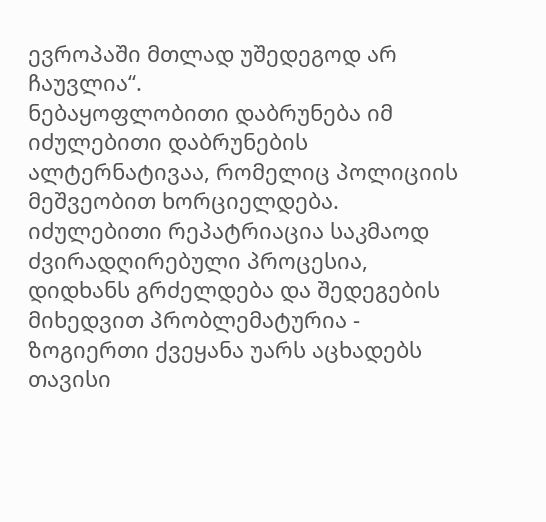ევროპაში მთლად უშედეგოდ არ ჩაუვლია“.
ნებაყოფლობითი დაბრუნება იმ იძულებითი დაბრუნების ალტერნატივაა, რომელიც პოლიციის მეშვეობით ხორციელდება. იძულებითი რეპატრიაცია საკმაოდ ძვირადღირებული პროცესია, დიდხანს გრძელდება და შედეგების მიხედვით პრობლემატურია - ზოგიერთი ქვეყანა უარს აცხადებს თავისი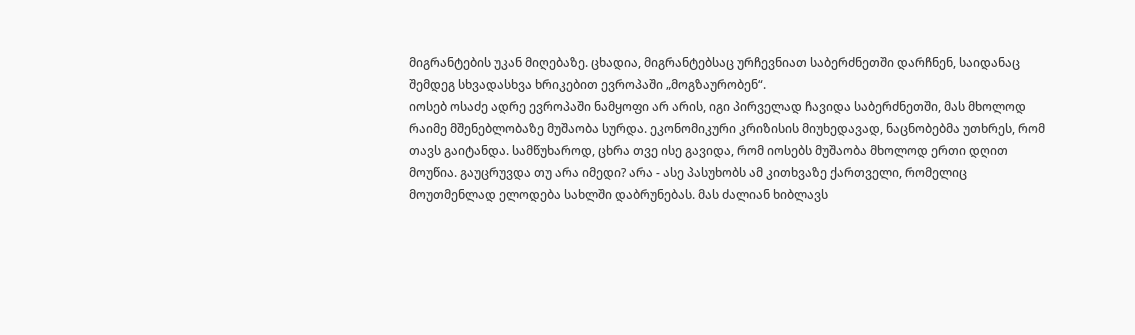მიგრანტების უკან მიღებაზე. ცხადია, მიგრანტებსაც ურჩევნიათ საბერძნეთში დარჩნენ, საიდანაც შემდეგ სხვადასხვა ხრიკებით ევროპაში „მოგზაურობენ“.
იოსებ ოსაძე ადრე ევროპაში ნამყოფი არ არის, იგი პირველად ჩავიდა საბერძნეთში, მას მხოლოდ რაიმე მშენებლობაზე მუშაობა სურდა. ეკონომიკური კრიზისის მიუხედავად, ნაცნობებმა უთხრეს, რომ თავს გაიტანდა. სამწუხაროდ, ცხრა თვე ისე გავიდა, რომ იოსებს მუშაობა მხოლოდ ერთი დღით მოუწია. გაუცრუვდა თუ არა იმედი? არა - ასე პასუხობს ამ კითხვაზე ქართველი, რომელიც მოუთმენლად ელოდება სახლში დაბრუნებას. მას ძალიან ხიბლავს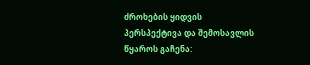ძროხების ყიდვის პერსპექტივა და შემოსავლის წყაროს გაჩენა: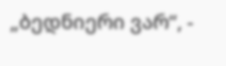„ბედნიერი ვარ“, -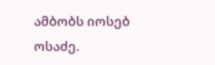ამბობს იოსებ ოსაძე.